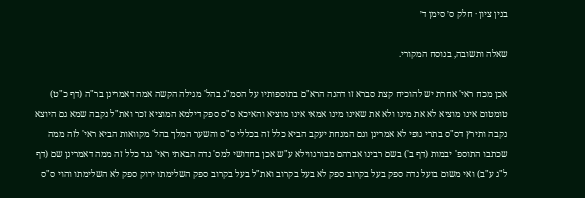בנין ציון · חלק ס׳ סימן ד׳

שאלה ותשובה, בנוסח המקורי.

אכן מכח ראי' אחרת יש להוכיח קצת סברא זו דהנה הרא"ם בתוספותיו על הסמ"ג בהל' מגילה הקשה אמה דאמרינן בר"ה (דף כ"ט) טומטום אינו מוציא לא את מינו ולא את שאינו מינו אמאי אינו מוציא והאיכא ס"ס ספק דילמא המוציא זכר ואת"ל נקבה שמא גם היוצא נקבה ותירץ דס"ס בתרי גופי לא אמרינן וגם המנחת יעקב הביא כלל זה בכללי ס"ס והשער המלך בהל' מקוואות הביא ראי' לזה ממה שכתבו התוספ' יבמות (דף ב') בשם רבינו אברהם מבורגווילא ע"ש אכן בחדושי למס' נדה הבאתי ראי' נגד כלל זה ממה דאמרינן שם (דף ל"ג ע"ב) ואי משום בועל נדה ספק בעל בקרוב ספק לא בעל בקרוב ואת"ל בעל בקרוב ספק השלימתו ירוק ספק לא השלימתו והוי ס"ס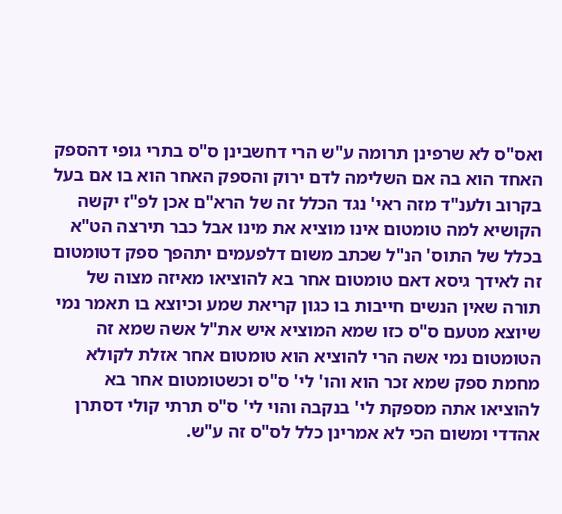ואס"ס לא שרפינן תרומה ע"ש הרי דחשבינן ס"ס בתרי גופי דהספק האחד הוא בה אם השלימה לדם ירוק והספק האחר הוא בו אם בעל בקרוב ולענ"ד מזה ראי' נגד הכלל זה של הרא"ם אכן לפ"ז יקשה הקושיא למה טומטום אינו מוציא את מינו אבל כבר תירצה הט"א בכלל של התוס' הנ"ל שכתב משום דלפעמים יתהפך ספק דטומטום זה לאידך גיסא דאם טומטום אחר בא להוציאו מאיזה מצוה של תורה שאין הנשים חייבות בו כגון קריאת שמע וכיוצא בו תאמר נמי שיוצא מטעם ס"ס כזו שמא המוציא איש את"ל אשה שמא זה הטומטום נמי אשה הרי להוציא הוא טומטום אחר אזלת לקולא מחמת ספק שמא זכר הוא והו' לי' ס"ס וכשטומטום אחר בא להוציאו אתה מספקת לי' בנקבה והוי לי' ס"ס תרתי קולי דסתרן אהדדי ומשום הכי לא אמרינן כלל לס"ס זה ע"ש.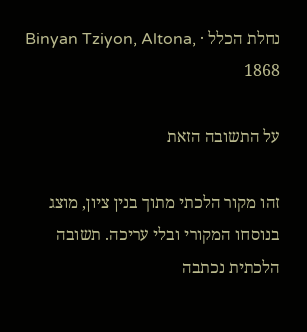נחלת הכלל · Binyan Tziyon, Altona, 1868

על התשובה הזאת

זהו מקור הלכתי מתוך בנין ציון, מוצג בנוסחו המקורי ובלי עריכה. תשובה הלכתית נכתבה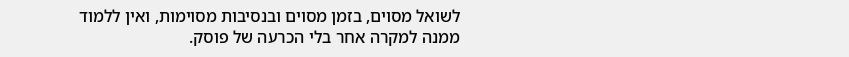לשואל מסוים, בזמן מסוים ובנסיבות מסוימות, ואין ללמוד ממנה למקרה אחר בלי הכרעה של פוסק.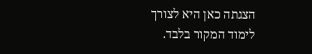הצגתה כאן היא לצורך לימוד המקור בלבד.